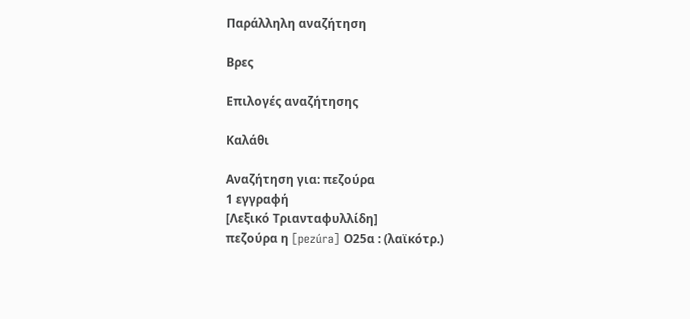Παράλληλη αναζήτηση

Βρες

Επιλογές αναζήτησης

Καλάθι

Αναζήτηση για: πεζούρα
1 εγγραφή
[Λεξικό Τριανταφυλλίδη]
πεζούρα η [pezúra] Ο25α : (λαϊκότρ.)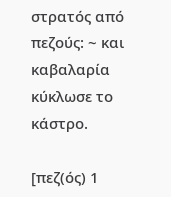στρατός από πεζούς: ~ και καβαλαρία κύκλωσε το κάστρο.

[πεζ(ός) 1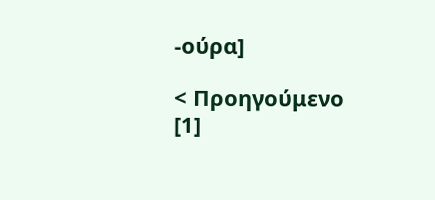-ούρα]

< Προηγούμενο   [1]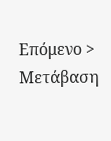Επόμενο >
Μετάβαση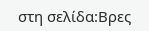στη σελίδα:Βρες